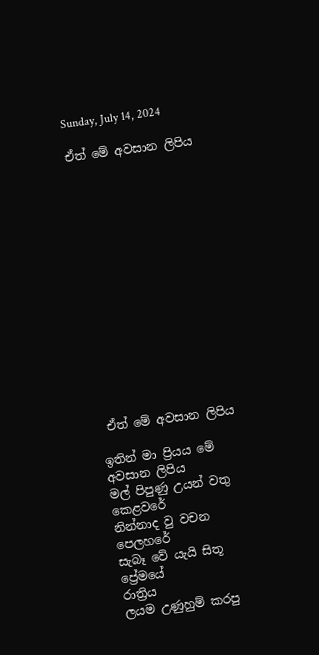Sunday, July 14, 2024

ඒත් මේ අවසාන ලිපිය















 ඒත් මේ අවසාන ලිපිය

ඉතින් මා ප්‍රියය මේ අවසාන ලිපිය
මල් පිපුණු උයන් වතු කෙළවරේ
නින්නාද වු වචන පෙලහරේ
සැබෑ වේ යැයි සිතූ ප්‍රේමයේ
රාත්‍රිය
ලයම උණුහුම් කරපු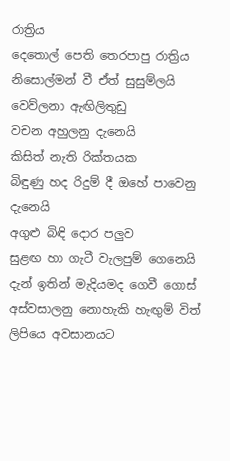රාත්‍රිය
දෙතොල් පෙති තෙරපාපු රාත්‍රිය
නිසොල්මන් වී ඒත් සුසුම්ලයි
වෙව්ලනා ඇඟිලිතුඩු
වචන අහුලනු දැනෙයි
කිසිත් නැති රික්තයක
බිඳුණු හද රිදුම් දී ඔහේ පාවෙනු දැනෙයි
අගුළු බිඳි දොර පලුව
සුළඟ හා ගැටී වැලපුම් ගෙනෙයි
දැන් ඉතින් මැදියමද ගෙවී ගොස්
අස්වසාලනු නොහැකි හැඟුම් විත්
ලිපියෙ අවසානයට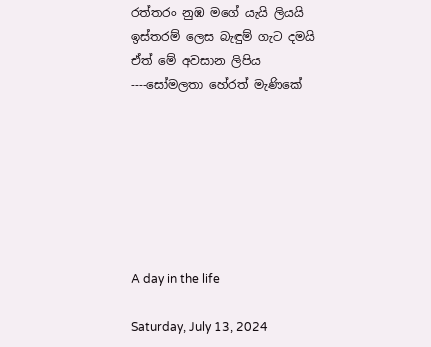රත්තරං නුඹ මගේ යැයි ලියයි
ඉස්තරම් ලෙස බැඳුම් ගැට දමයි
ඒත් මේ අවසාන ලිපිය
----සෝමලතා හේරත් මැණිකේ







A day in the life

Saturday, July 13, 2024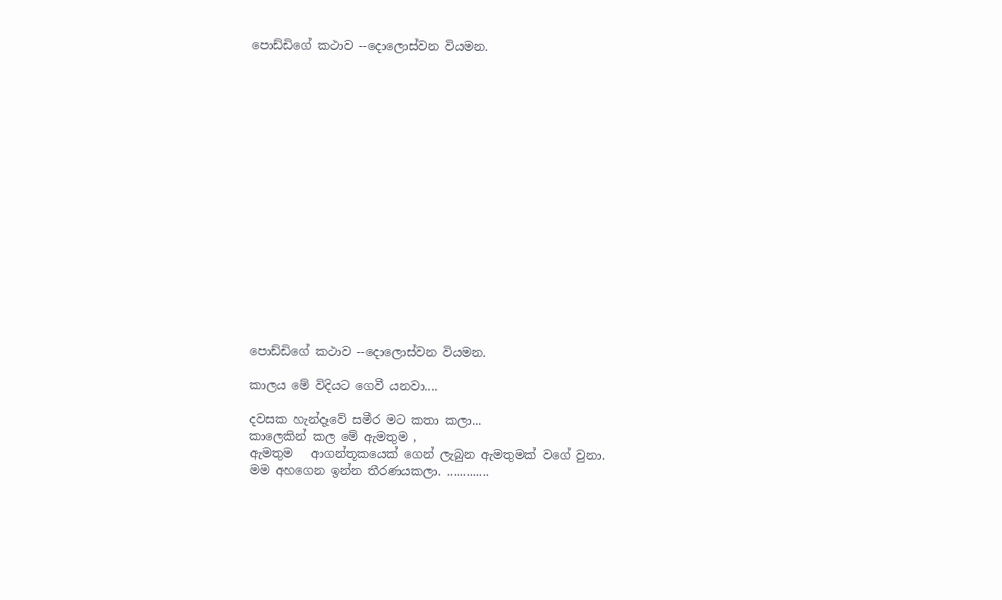පොඩ්ඩිගේ කථාව --දොලොස්වන වියමන.

















පොඩ්ඩිගේ කථාව --දොලොස්වන වියමන.

කාලය මේ විදියට ගෙවී යනවා....

දවසක හැන්දෑවේ සමීර මට කතා කලා...
කාලෙකින් කල මේ ඇමතුම ,
ඇමතුම   ආගන්තූකයෙක් ගෙන් ලැබුන ඇමතුමක් වගේ වුනා.
මම අහගෙන ඉන්න තීරණයකලා. .............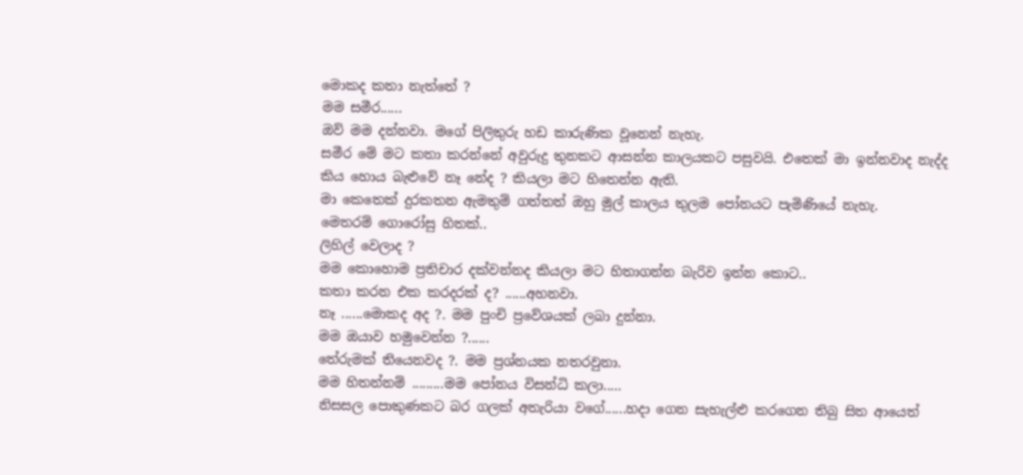මොකද කතා නැත්තේ ?
මම සමීර......
ඔව් මම දන්නවා. මගේ පිලිතුරු හඩ කාරුණික වූනෙන් නැහැ.
සමීර මේ මට කතා කරන්නේ අවුරුදු තුනකට ආසන්න කාලයකට පසුවයි. එතෙක් මා ඉන්නවාද නැද්ද කිය හොය බැළුවේ නෑ නේද ? කියලා මට හිතෙන්න ඇති.
මා කෙතෙක් දුරකතන ඇමතුම් ගත්තත් ඔහු මුල් කාලය තුලම පෝනයට පැමිණියේ නැහැ.
මෙතරම් ගොරෝසු හිතක්..
ලිහිල් වෙලාද ?
මම කොහොම ප්‍රතිචාර දක්වන්නද කියලා මට හිතාගන්න බැරිව ඉන්න කොට..
කතා කරන එක කරදරක් ද? ......අහනවා.
නෑ ......මොකද අද ?. මම පුංචි ප්‍රවේශයක් ලබා දුන්නා.
මම ඔයාව හමුවෙන්න ?......
තේරුමක් තියෙනවද ?. මම ප්‍රශ්නයක නතරවුනා.
මම හිතන්නම් .........මම පෝනය විසන්ධි කලා..…
නිසසල පොකුණකට බර ගලක් අතැරියා වගේ......හදා ගෙන සැහැල්ළු කරගෙන තිබු සිත ආයෙත්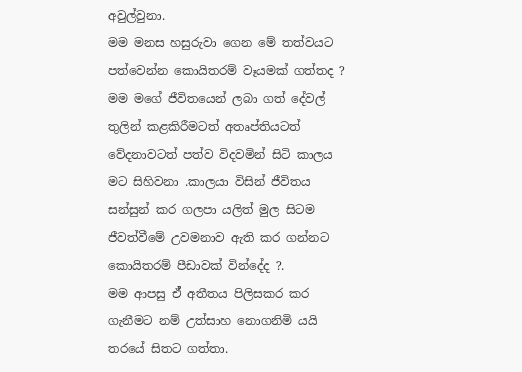අවුල්වුනා.
මම මනස හසුරුවා ගෙන මේ තත්වයට පත්වෙන්න කොයිතරම් වෑයමක් ගත්තද ? මම මගේ ජීවිතයෙන් ලබා ගත් දේවල් තුලින් කළකිරීමටත් අතෘප්තියටත් වේදනාවටත් පත්ව විදවමින් සිටි කාලය මට සිහිවනා .කාලයා විසින් ජීවිතය සන්සුන් කර ගලපා යලිත් මුල සිටම ජීවත්වීමේ උවමනාව ඇති කර ගන්නට කොයිතරම් පීඩාවක් වින්දේද ?.
මම ආපසු ඒ් අතීතය පිලිසකර කර ගැනීමට නම් උත්සාහ නොගනිමි යයි තරයේ සිතට ගත්තා.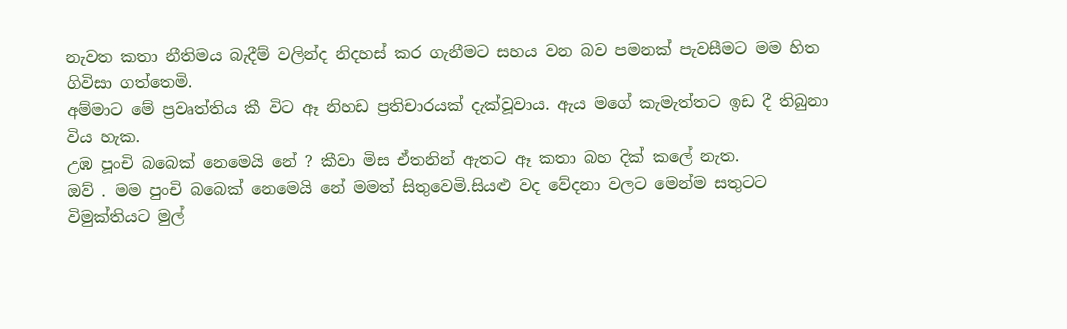නැවත කතා නීතිමය බැදීම් වලින්ද නිදහස් කර ගැනීමට සහය වන බව පමනක් පැවසීමට මම හිත ගිවිසා ගත්තෙමි.
අම්මාට මේ ප්‍රවෘත්තිය කී විට ඈ නිහඩ ප්‍රතිචාරයක් දැක්වූවාය. ඇය මගේ කැමැත්තට ඉඩ දී තිබුනා විය හැක.
උඹ පූංචි බබෙක් නෙමෙයි නේ ? කීවා මිස ඒතනින් ඇතට ඈ කතා බහ දික් කලේ නැත.
ඔව් . මම පුංචි බබෙක් නෙමෙයි නේ මමත් සිතුවෙමි.සියළු වද වේදනා වලට මෙන්ම සතුටට විමුක්තියට මුල්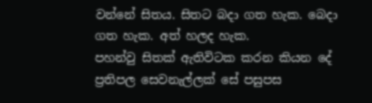වන්නේ සිතය. සිතට බදා ගත හැක. බෙදා ගත හැක. අත් හලද හැක.
පහන්වු සිතක් ඇතිවිටක කරන කියන දේ ප්‍රතිපල සෙවනැල්ලක් සේ පසුපස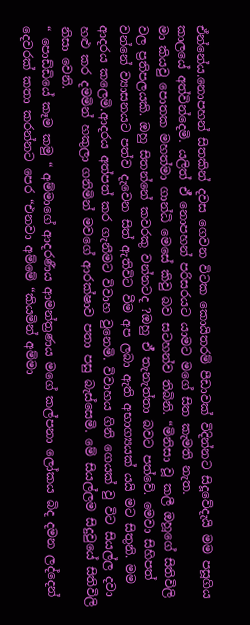ඒන්නේය.නොපහන් සිතකින් දවස ගෙවන විටක කොයිතරම් පීඩාවක් විදින්නට සිදූවේදැයි මම පසූගිය කාලයේ අත්වින්දෙමි. යලිත් ඒ් නොපහන් පරිසරයට යාමට මගේ සිත කැමති නැත.
මා කියවු පොතක මහත්මා ගාන්ධි මෙසේ කිවු බව සටහන්ව තිබිනි. “මිනිසා වූ කලී ඔහූගේ සිතිවිලි වල ප්‍රතිපලයකි. ඔහු සිතන්නේ කවරකු වන්නටද ?ඔහු ඒ් තැනැත්තා බවට පත්වේ. මෙවා සිහිපත් වන්නේ ව්‍යාසනයට පත්ව දැවෙන සිත් ඇතිවිට වීම අප ලබා ඇති අභාග්‍යයක් යයි මට සිතුනි. මම ආදරය කලෙමි.ආදරය අත්පත් කර ගැනීමට විවාහ වුනෙමි. විවාහය ගිනි ගෙයක් වු විට සියල්ල දවා හළු කර දමමින් හකුලා ගනිමින් මවගේ ආරක්ෂාව පතා පසු බැස්සෙමි. මේ සියල්ලම සිදුවුයේ සිතිවිලි නිසා වෙනි.
“ පොඩ්ඩියේ කෑම කමු “ අම්මාගේ ආදරණීය ආමන්ත්‍රණය මගේ කල්පනා ලෝකය බිද දමන ලද්දෙන් දෙවරක් කතා කරන්නට පෙර “එනවා අම්මේ “කියමින් අම්මා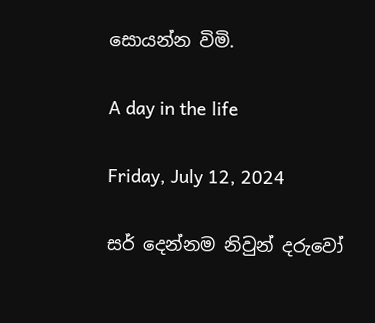සොයන්න විමි.

A day in the life

Friday, July 12, 2024

සර් දෙන්නම නිවුන් දරුවෝ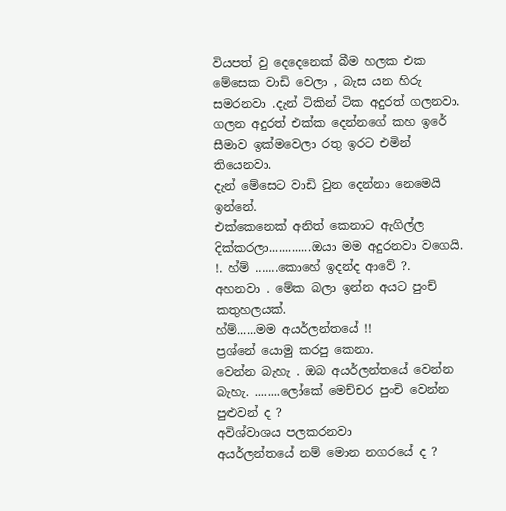වියපත් වු දෙදෙනෙක් බීම හලක එක මේසෙක වාඩි වෙලා , බැස යන හිරු සමරනවා .දැන් ටිකින් ටික අදුරත් ගලනවා.
ගලන අදුරත් එක්ක දෙන්නගේ කහ ‍ඉරේ සීමාව ඉක්මවෙලා රතු ඉරට එමින් තියෙනවා.
දැන් මේසෙට වාඩි වුන දෙන්නා නෙමෙයි ඉන්නේ.
එක්කෙනෙක් අනිත් කෙනාට ඇගිල්ල දික්කරලා.............ඔයා මම අදුරනවා වගෙයි. !. හ්ම් .......කොහේ ඉදන්ද ආවේ ?.
අහනවා . මේක බලා ඉන්න අයට පුංච් කතුහලයක්.
හ්ම්......මම අයර්ලන්තයේ !!
ප්‍රශ්නේ යොමු කරපු කෙනා.
වෙන්න බැහැ . ඔබ අයර්ලන්තයේ වෙන්න බැහැ. ........ලෝකේ මෙච්චර පුංචි වෙන්න පුළුවන් ද ?
අවිශ්වාශය පලකරනවා
අයර්ලන්තයේ නම් මොන නගරයේ ද ?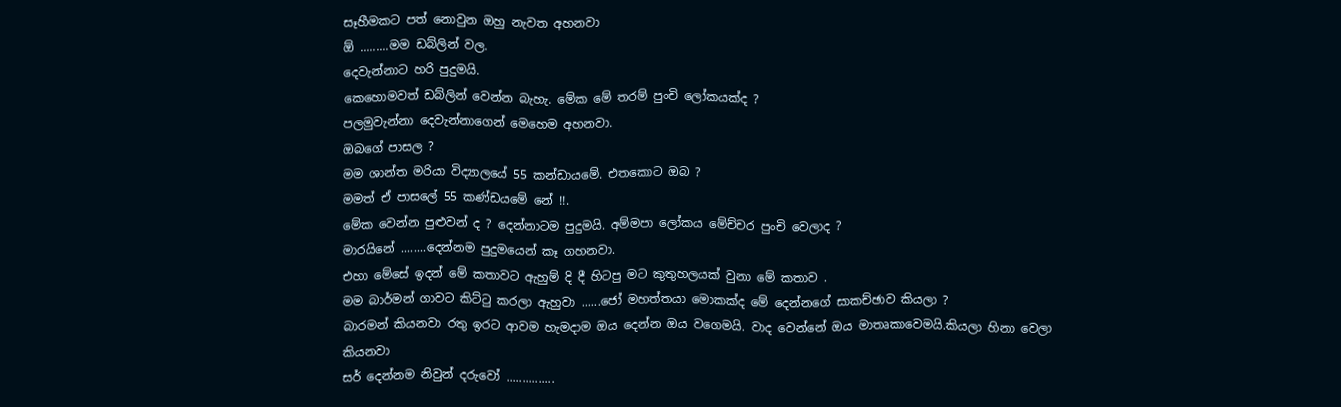සෑහීමකට පත් නොවුන ඔහු නැවත අහනවා
ඕ .........මම ඩබ්ලින් වල.
දෙවැන්නාට හරි පුදුමයි.
කෙහොමවත් ඩබ්ලින් වෙන්න බැහැ. මේක මේ තරම් පුංචි ලෝකයක්ද ?
පලමුවැන්නා දෙවැන්නාගෙන් මෙහෙම අහනවා.
ඔබගේ පාසල ?
මම ශාන්ත මරියා විද්‍යාලයේ 55 කන්ඩායමේ. එතකොට ඔබ ?
මමත් ඒ පාසලේ 55 කණ්‍ඩයමේ නේ !!.
මේක වෙන්න පුළුවන් ද ? දෙන්නාටම පුදුමයි. අම්මපා ලෝකය මේච්චර පුංචි වෙලාද ?
මාරයිනේ ........දෙන්නම පුදුමයෙන් කෑ ගහනවා.
එහා මේසේ ඉදන් මේ කතාවට ඇහුම් දි දී හිටපු මට කුතුහලයක් වුනා මේ කතාව .
මම බාර්මන් ගාවට කිට්ටු කරලා ඇහුවා ......ජෝ මහත්තයා මොකක්ද මේ දෙන්නගේ සාකච්ඡාව කියලා ?
බාරමන් කියනවා රතු ඉරට ආවම හැමදාම ඔය දෙන්න ඔය වගෙමයි. වාද වෙන්නේ ඔය මාතෘකාවෙමයි.කියලා හිනා වෙලා කියනවා
සර් දෙන්නම නිවුන් දරුවෝ ...............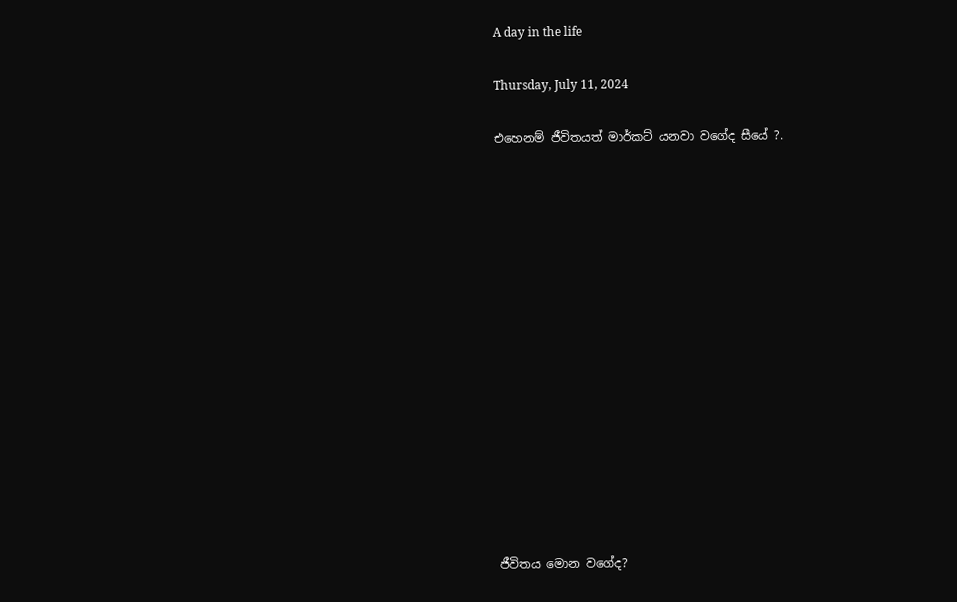A day in the life

Thursday, July 11, 2024

එහෙනම් ජීවිතයත් මාර්කට් යනවා වගේද සීයේ ?.















ජීවිතය මොන වගේද?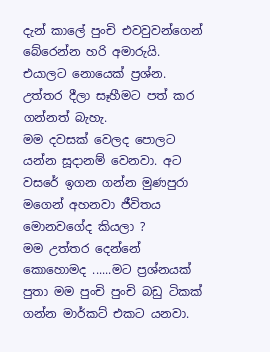දැන් කාලේ පුංචි එවවුවන්ගෙන් බේරෙන්න හරි අමාරුයි. එයාලට නොයෙක් ප්‍රශ්න. උත්තර දීලා සෑහීමට පත් කර ගන්නත් බැහැ.
මම දවසක් වෙලද පොලට යන්න සූදානම් වෙනවා. අට වසරේ ඉගන ගන්න මුණපුරා මගෙන් අහනවා ජීවිතය මොනවගේද කියලා ?
මම උත්තර දෙන්නේ කොහොමද ......මට ප්‍රශ්නයක්
පුතා මම පුංචි පුංචි බඩු ටිකක් ගන්න මාර්කට් එකට යනවා.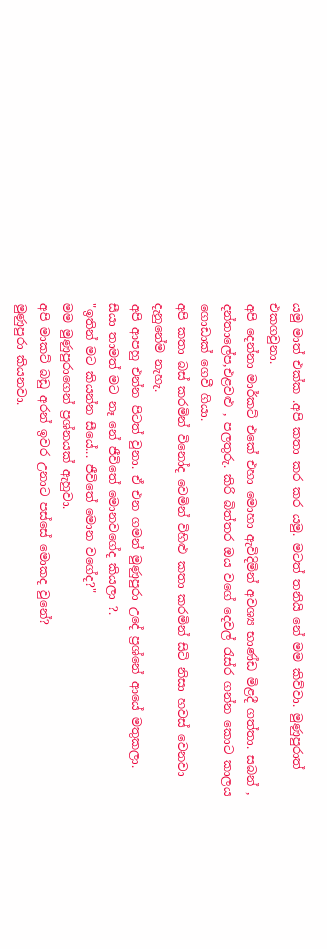යමු මාත් එක්ක .අපි කතා කර කර යමු. මටත් තනියි නේ මම කිව්වා. මුණුපුරාත් එකගවුනා.
අපි දෙන්නා මාර්කට් එකේ එහා මොහා ඇවිදිමින් අවශ්‍ය භාණ්ඩ මිළදී ගත්තා. සබන් , දන්තාලේප,එළවළු , පලතුරු. කිරි බිත්තර ඔය වගේ දෙවල් රැස්ර ගන්න කොට කාලය ගොඩාක් ගෙවී ගියා.
අපි කතා බස් කරමින් විනෝද වෙමින් විහිළු කතා කරමින් සිටි නිසා හවස් වෙනවා දැනුනේම නැහැ.
අපි ආපහු එන්න පිටත් වුනා. ඒ එන ගමන් මුණුපුරා උදේ ප්‍රශ්නේ ආයේ මතුකලා.
සීයා තාමත් මට නෑ නේ ජීවිතේ මොනවගේද කියලා ?.
"ඉතින් මට කියන්න සීයේ... ජීවිතේ මොන වගේද?"
මම මුණුපුරාගෙන් ප්‍රශ්නයක් ඇහුවා.
අපි මාකට් බඩු අරන් ඉවර උනාට පස්සේ මොකද වුනේ?
මුණුපුරා කියනවා.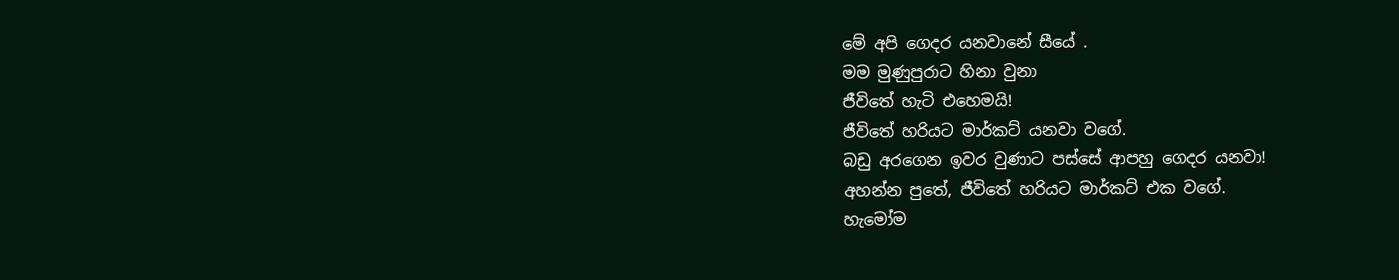මේ අපි ගෙදර යනවානේ සීයේ .
මම මුණුපුරාට හිනා වුනා
ජීවිතේ හැටි එහෙමයි!
ජීවිතේ හරියට මාර්කට් යනවා වගේ.
බඩු අරගෙන ඉවර වුණාට පස්සේ ආපහු ගෙදර යනවා!
අහන්න පුතේ, ජීවිතේ හරියට මාර්කට් එක වගේ.
හැමෝම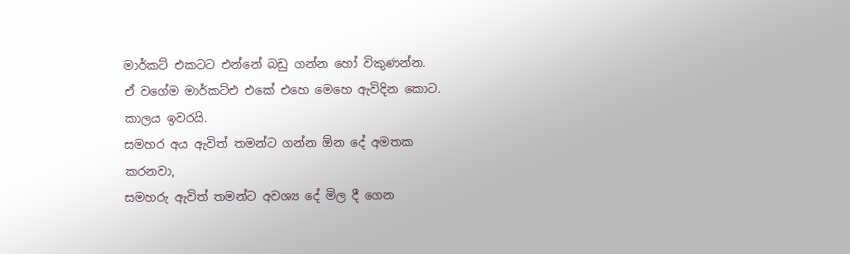මාර්කට් එකටට එන්නේ බඩු ගන්න හෝ විකුණන්න.
ඒ වගේම මාර්කට්එ එකේ එහෙ මෙහෙ ඇවිදින කොට. කාලය ඉවරයි.
සමහර අය ඇවිත් තමන්ට ගන්න ඕන දේ අමතක කරනවා,
සමහරු ඇවිත් තමන්ට අවශ්‍ය දේ මිල දී ගෙන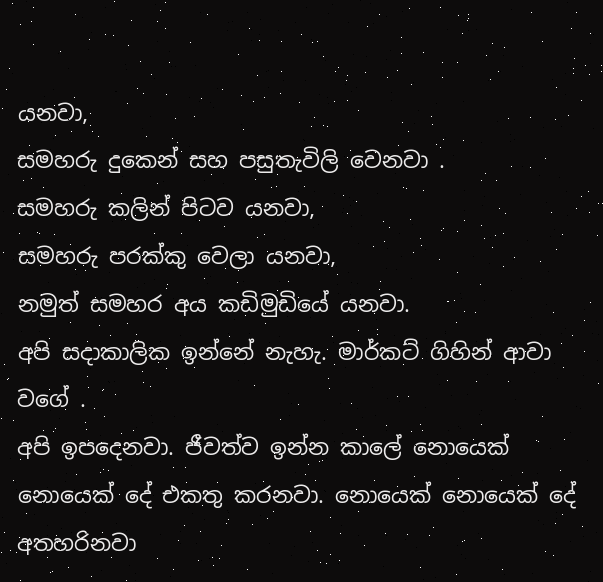යනවා,
සමහරු දුකෙන් සහ පසුතැවිලි වෙනවා .
සමහරු කලින් පිටව යනවා,
සමහරු පරක්කු වෙලා යනවා,
නමුත් සමහර අය කඩිමුඩියේ යනවා.
අපි සදාකාලික ඉන්නේ නැහැ. මාර්කට් ගිහින් ආවා වගේ .
අපි ඉපදෙනවා. ජීවත්ව ඉන්න කාලේ නොයෙක් නොයෙක් දේ එකතු කරනවා. නොයෙක් නොයෙක් දේ අතහරිනවා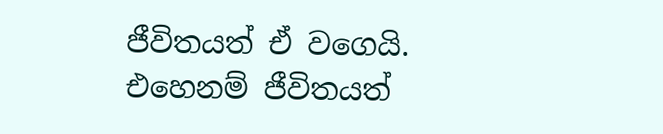ජීවිතයත් ඒ වගෙයි.
එහෙනම් ජීවිතයත්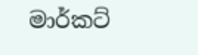මාර්කට්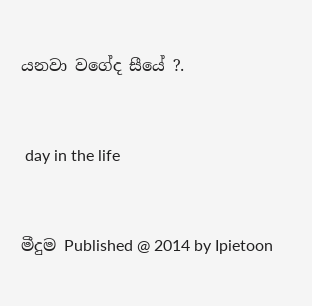යනවා වගේද සීයේ ?.


 day in the life


මීදුම Published @ 2014 by Ipietoon